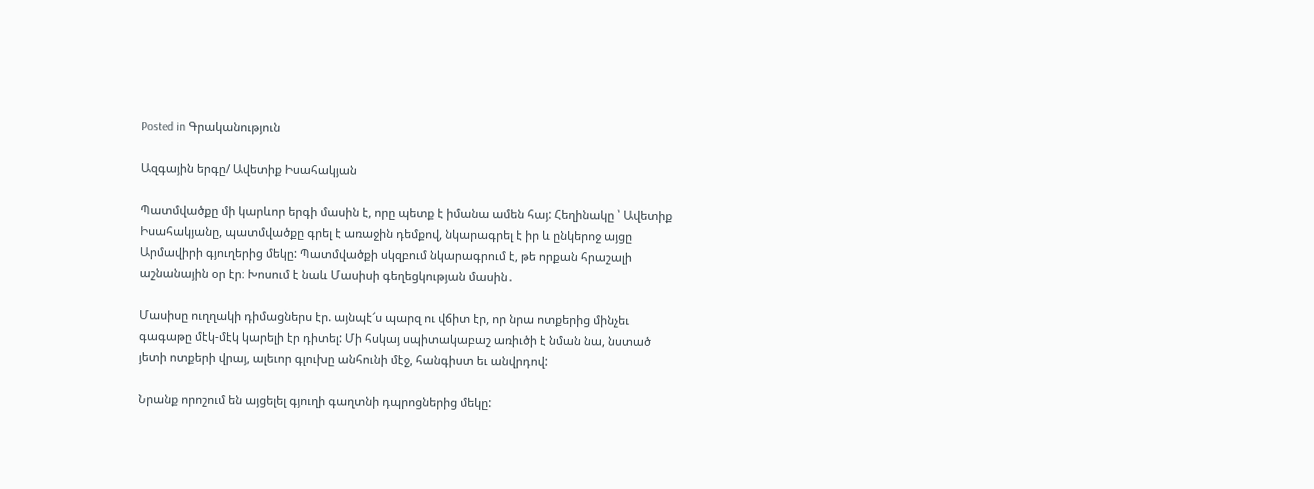Posted in Գրականություն

Ազգային երգը/ Ավետիք Իսահակյան

Պատմվածքը մի կարևոր երգի մասին է, որը պետք է իմանա ամեն հայ: Հեղինակը ՝ Ավետիք Իսահակյանը, պատմվածքը գրել է առաջին դեմքով, նկարագրել է իր և ընկերոջ այցը Արմավիրի գյուղերից մեկը: Պատմվածքի սկզբում նկարագրում է, թե որքան հրաշալի աշնանային օր էր։ Խոսում է նաև Մասիսի գեղեցկության մասին․

Մասիսը ուղղակի դիմացներս էր. այնպէ՜ս պարզ ու վճիտ էր, որ նրա ոտքերից մինչեւ գագաթը մէկ-մէկ կարելի էր դիտել: Մի հսկայ սպիտակաբաշ առիւծի է նման նա, նստած յետի ոտքերի վրայ, ալեւոր գլուխը անհունի մէջ, հանգիստ եւ անվրդով:

Նրանք որոշում են այցելել գյուղի գաղտնի դպրոցներից մեկը: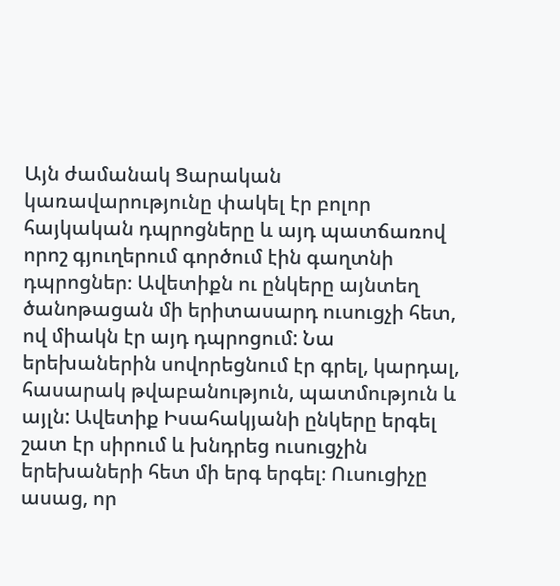Այն ժամանակ Ցարական կառավարությունը փակել էր բոլոր հայկական դպրոցները և այդ պատճառով որոշ գյուղերում գործում էին գաղտնի դպրոցներ։ Ավետիքն ու ընկերը այնտեղ ծանոթացան մի երիտասարդ ուսուցչի հետ, ով միակն էր այդ դպրոցում: Նա երեխաներին սովորեցնում էր գրել, կարդալ, հասարակ թվաբանություն, պատմություն և այլն: Ավետիք Իսահակյանի ընկերը երգել շատ էր սիրում և խնդրեց ուսուցչին երեխաների հետ մի երգ երգել։ Ուսուցիչը ասաց, որ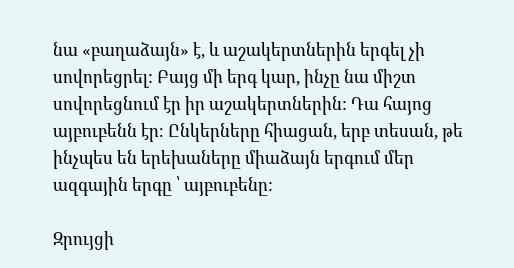նա «բաղաձայն» է, և աշակերտներին երգել չի սովորեցրել: Բայց մի երգ կար, ինչը նա միշտ սովորեցնում էր իր աշակերտներին: Դա հայոց այբուբենն էր։ Ընկերները հիացան, երբ տեսան, թե ինչպես են երեխաները միաձայն երգում մեր ազգային երգը ՝ այբուբենը:

Զրույցի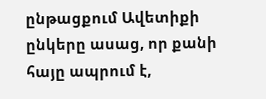ընթացքում Ավետիքի ընկերը ասաց, որ քանի հայը ապրում է,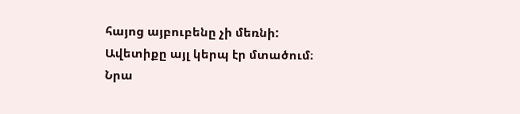հայոց այբուբենը չի մեռնի: Ավետիքը այլ կերպ էր մտածում։ Նրա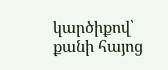կարծիքով՝ քանի հայոց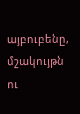այբուբենը, մշակույթն ու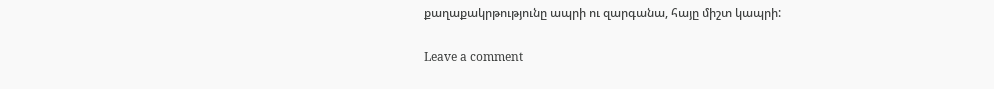քաղաքակրթությունը ապրի ու զարգանա, հայը միշտ կապրի:

Leave a comment